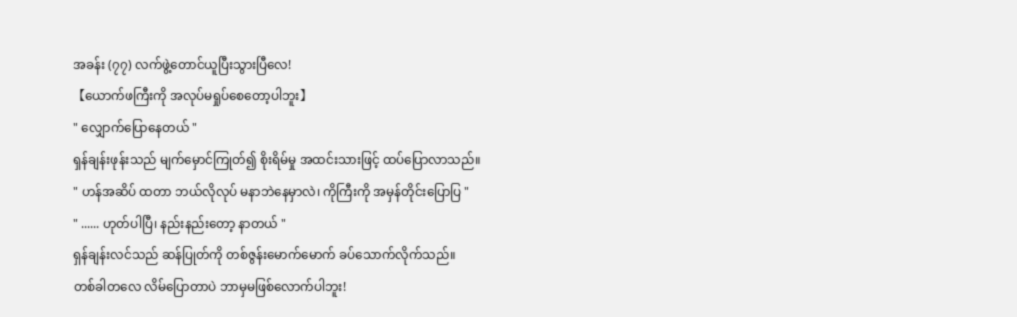အခန်း (၇၇) လက်ဖွဲ့တောင်ယူပြီးသွားပြီလေ!
【ယောက်ဖကြီးကို အလုပ်မရှုပ်စေတော့ပါဘူး】
" လျှောက်ပြောနေတယ် "
ရှန်ချန်းဖုန်းသည် မျက်မှောင်ကြုတ်၍ စိုးရိမ်မှု အထင်းသားဖြင့် ထပ်ပြောလာသည်။
" ဟန်အဆိပ် ထတာ ဘယ်လိုလုပ် မနာဘဲနေမှာလဲ၊ ကိုကြီးကို အမှန်တိုင်းပြောပြ "
" ...... ဟုတ်ပါပြီ၊ နည်းနည်းတော့ နာတယ် "
ရှန်ချန်းလင်သည် ဆန်ပြုတ်ကို တစ်ဇွန်းမောက်မောက် ခပ်သောက်လိုက်သည်။
တစ်ခါတလေ လိမ်ပြောတာပဲ ဘာမှမဖြစ်လောက်ပါဘူး!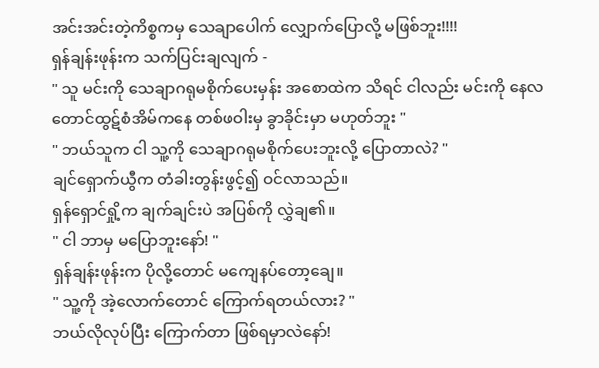အင်းအင်းတဲ့ကိစ္စကမှ သေချာပေါက် လျှောက်ပြောလို့ မဖြစ်ဘူး!!!!
ရှန်ချန်းဖုန်းက သက်ပြင်းချလျက် -
" သူ မင်းကို သေချာဂရုမစိုက်ပေးမှန်း အစောထဲက သိရင် ငါလည်း မင်းကို နေလတောင်ထွဋ်စံအိမ်ကနေ တစ်ဖဝါးမှ ခွာခိုင်းမှာ မဟုတ်ဘူး "
" ဘယ်သူက ငါ သူ့ကို သေချာဂရုမစိုက်ပေးဘူးလို့ ပြောတာလဲ? "
ချင်ရှောက်ယွီက တံခါးတွန်းဖွင့်၍ ဝင်လာသည်။
ရှန်ရှောင်ရှို့က ချက်ချင်းပဲ အပြစ်ကို လွှဲချ၏။
" ငါ ဘာမှ မပြောဘူးနော်! "
ရှန်ချန်းဖုန်းက ပိုလို့တောင် မကျေနပ်တော့ချေ။
" သူ့ကို အဲ့လောက်တောင် ကြောက်ရတယ်လား? "
ဘယ်လိုလုပ်ပြီး ကြောက်တာ ဖြစ်ရမှာလဲနော်!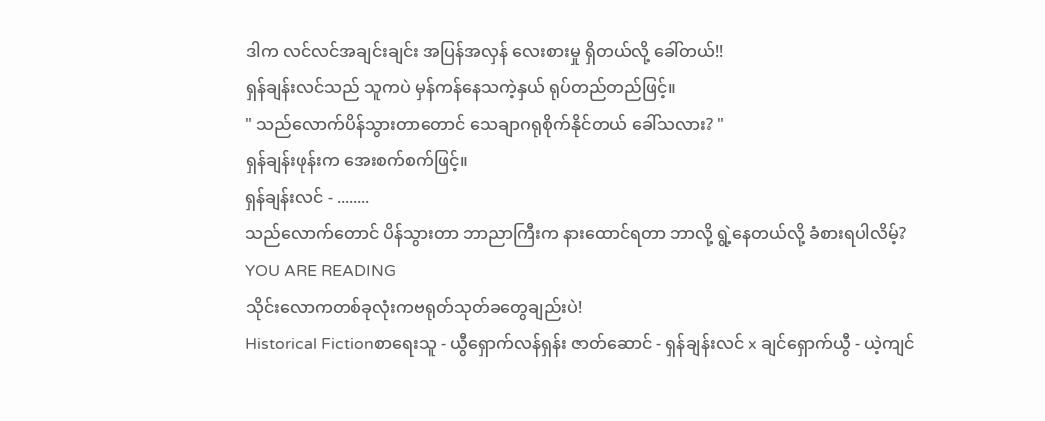ဒါက လင်လင်အချင်းချင်း အပြန်အလှန် လေးစားမှု ရှိတယ်လို့ ခေါ်တယ်!!
ရှန်ချန်းလင်သည် သူကပဲ မှန်ကန်နေသကဲ့နှယ် ရုပ်တည်တည်ဖြင့်။
" သည်လောက်ပိန်သွားတာတောင် သေချာဂရုစိုက်နိုင်တယ် ခေါ်သလား? "
ရှန်ချန်းဖုန်းက အေးစက်စက်ဖြင့်။
ရှန်ချန်းလင် - ........
သည်လောက်တောင် ပိန်သွားတာ ဘာညာကြီးက နားထောင်ရတာ ဘာလို့ ရွဲ့နေတယ်လို့ ခံစားရပါလိမ့်?
YOU ARE READING
သိုင်းလောကတစ်ခုလုံးကဗရုတ်သုတ်ခတွေချည်းပဲ!
Historical Fictionစာရေးသူ - ယွီရှောက်လန်ရှန်း ဇာတ်ဆောင် - ရှန်ချန်းလင် x ချင်ရှောက်ယွီ - ယဲ့ကျင်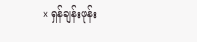x ရှန်ချန်းဖုန်း